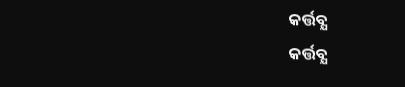କର୍ତ୍ତବ୍ଯ
କର୍ତ୍ତବ୍ଯ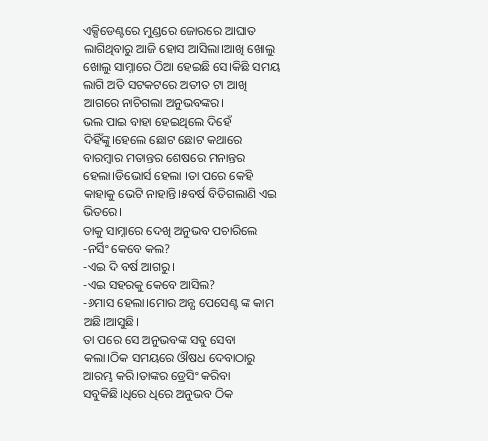ଏକ୍ସିଡେଣ୍ଟରେ ମୁଣ୍ଡରେ ଜୋରରେ ଆଘାତ ଲାଗିଥିବାରୁ ଆଜି ହୋସ ଆସିଲା।ଆଖି ଖୋଲୁ ଖୋଲୁ ସାମ୍ନାରେ ଠିଆ ହେଇଛି ସେ।କିଛି ସମୟ ଲାଗି ଅତି ସଟକଟରେ ଅତୀତ ଟା ଆଖି ଆଗରେ ନାଚିଗଲା ଅନୁଭବଙ୍କର।
ଭଲ ପାଇ ବାହା ହେଇଥିଲେ ଦିହେଁ ଦିହିଁଙ୍କୁ।ହେଲେ ଛୋଟ ଛୋଟ କଥାରେ ବାରମ୍ବାର ମତାନ୍ତର ଶେଷରେ ମନାନ୍ତର ହେଲା।ଡିଭୋର୍ସ ହେଲା ।ତା ପରେ କେହି କାହାକୁ ଭେଟି ନାହାନ୍ତି।୫ବର୍ଷ ବିତିଗଲାଣି ଏଇ ଭିତରେ।
ତାକୁ ସାମ୍ନାରେ ଦେଖି ଅନୁଭବ ପଚାରିଲେ
-ନର୍ସିଂ କେବେ କଲ?
-ଏଇ ଦି ବର୍ଷ ଆଗରୁ।
-ଏଇ ସହରକୁ କେବେ ଆସିଲ?
-୬ମାସ ହେଲା।ମୋର ଅନ୍ଯ ପେସେଣ୍ଟ ଙ୍କ କାମ ଅଛି।ଆସୁଛି।
ତା ପରେ ସେ ଅନୁଭବଙ୍କ ସବୁ ସେବା କଲା।ଠିକ ସମୟରେ ଔଷଧ ଦେବାଠାରୁ ଆରମ୍ଭ କରି।ତାଙ୍କର ଡ୍ରେସିଂ କରିବା ସବୁକିଛି।ଧିରେ ଧିରେ ଅନୁଭବ ଠିକ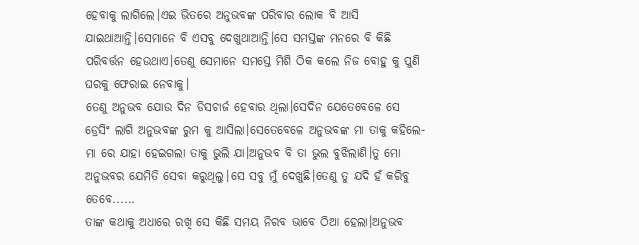ହେବାକୁ ଲାଗିଲେ।ଏଇ ଭିତରେ ଅନୁଭବଙ୍କ ପରିବାର ଲୋକ ବି ଆସି ଯାଇଥାଆନ୍ତି।ସେମାନେ ବି ଏସବୁ ଦେଖୁଥାଆନ୍ତି।ସେ ସମସ୍ତଙ୍କ ମନରେ ବି କିଛି ପରିବର୍ତ୍ତନ ହେଉଥାଏ।ତେଣୁ ସେମାନେ ସମସ୍ତେ ମିଶି ଠିକ କଲେ ନିଜ ବୋହୁ କୁ ପୁଣି ଘରକୁ ଫେରାଇ ନେବାକୁ।
ତେଣୁ ଅନୁଭବ ଯୋଉ ଦିନ ଡିସଚାର୍ଜ ହେବାର ଥିଲା।ସେଦିନ ଯେତେବେଳେ ସେ ଡ୍ରେସିଂ ଲାଗି ଅନୁଭବଙ୍କ ରୁମ କୁ ଆସିଲା।ସେତେବେଳେ ଅନୁଭବଙ୍କ ମା ତାକୁ କହିଲେ-
ମା ରେ ଯାହା ହେଇଗଲା ତାକୁ ଭୁଲି ଯା।ଅନୁଭବ ବି ତା ଭୁଲ ବୁଝିଲାଣି।ତୁ ମୋ ଅନୁଭବର ଯେମିତି ସେବା କରୁଥିଲୁ।ସେ ସବୁ ମୁଁ ଦେଖୁଛି।ତେଣୁ ତୁ ଯଦି ହଁ କରିବୁ ତେବେ......
ତାଙ୍କ କଥାକୁ ଅଧାରେ ରଖି ସେ କିଛି ସମୟ ନିରବ ଭାବେ ଠିଆ ହେଲା।ଅନୁଭବ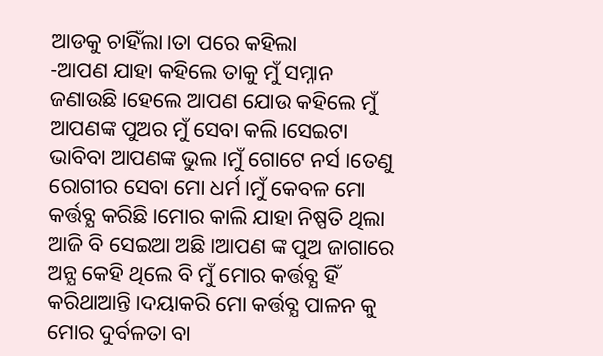ଆଡକୁ ଚାହିଁଲା।ତା ପରେ କହିଲା
-ଆପଣ ଯାହା କହିଲେ ତାକୁ ମୁଁ ସମ୍ନାନ ଜଣାଉଛି।ହେଲେ ଆପଣ ଯୋଉ କହିଲେ ମୁଁ ଆପଣଙ୍କ ପୁଅର ମୁଁ ସେବା କଲି।ସେଇଟା ଭାବିବା ଆପଣଙ୍କ ଭୁଲ ।ମୁଁ ଗୋଟେ ନର୍ସ ।ତେଣୁ ରୋଗୀର ସେବା ମୋ ଧର୍ମ।ମୁଁ କେବଳ ମୋ କର୍ତ୍ତବ୍ଯ କରିଛି।ମୋର କାଲି ଯାହା ନିଷ୍ପତି ଥିଲା ଆଜି ବି ସେଇଆ ଅଛି।ଆପଣ ଙ୍କ ପୁଅ ଜାଗାରେ ଅନ୍ଯ କେହି ଥିଲେ ବି ମୁଁ ମୋର କର୍ତ୍ତବ୍ଯ ହିଁ କରିଥାଆନ୍ତି।ଦୟାକରି ମୋ କର୍ତ୍ତବ୍ଯ ପାଳନ କୁ ମୋର ଦୁର୍ବଳତା ବା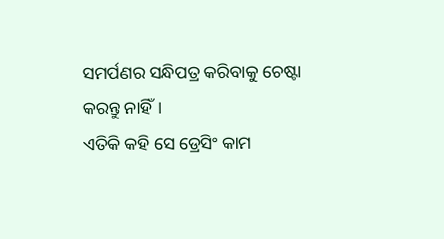ସମର୍ପଣର ସନ୍ଧିପତ୍ର କରିବାକୁ ଚେଷ୍ଟା କରନ୍ତୁ ନାହିଁ।
ଏତିକି କହି ସେ ଡ୍ରେସିଂ କାମ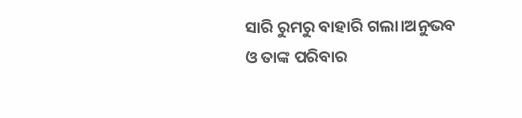ସାରି ରୁମରୁ ବାହାରି ଗଲା।ଅନୁଭବ ଓ ତାଙ୍କ ପରିବାର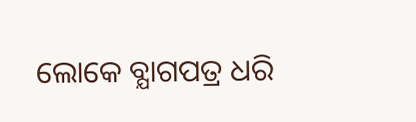ଲୋକେ ବ୍ଯାଗପତ୍ର ଧରି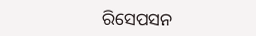ରିସେପସନ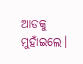ଆଡକୁ ମୁହାଁଇଲେ।